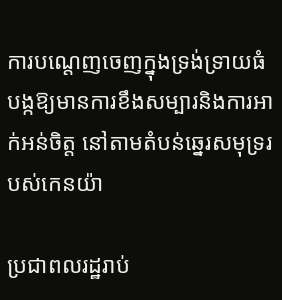ការបណ្តេញចេញក្នុងទ្រង់ទ្រាយធំ បង្កឱ្យមានការខឹងសម្បារនិងការអាក់អន់ចិត្ត នៅតាមតំបន់ឆ្នេរសមុទ្ររបស់កេនយ៉ា

ប្រជាពលរដ្ឋរាប់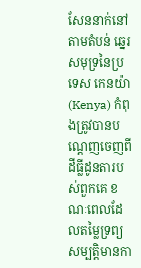សែននាក់នៅតាមតំបន់ ឆ្នេរសមុទ្រនៃប្រទេស កេនយ៉ា (Kenya) កំពុងត្រូវបានបណ្តេញចេញពីដីធ្លីដូនតារបស់ពួកគេ ខណៈពេលដែលតម្លៃទ្រព្យសម្បត្តិមានកា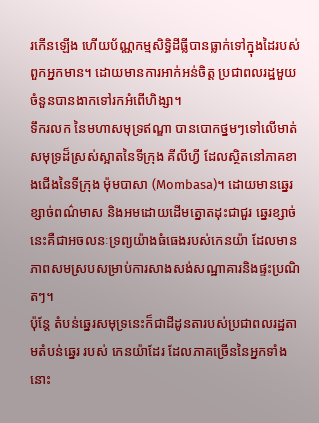រកើនឡើង ហើយប័ណ្ណកម្មសិទ្ធិដីធ្លីបានធ្លាក់ទៅក្នុងដៃរបស់ពួកអ្នកមាន។ ដោយមានការអាក់អន់ចិត្ត ប្រជាពលរដ្ឋមួយ ចំនួនបានងាកទៅរកអំពើហិង្សា។
ទឹករលក នៃមហាសមុទ្រឥណ្ឌា បានបោកថ្នមៗទៅលើមាត់សមុទ្រដ៏ស្រស់ស្អាតនៃទីក្រុង គីលីហ្វី ដែលស្ថិតនៅភាគខាងជើងនៃទីក្រុង ម៉ុមបាសា (Mombasa)។ ដោយមានឆ្នេរខ្សាច់ពណ៌មាស និងអមដោយដើមត្នោតដុះជាជួរ ឆ្នេរខ្សាច់នេះគឺជាអចលនៈទ្រព្យយ៉ាងធំធេងរបស់កេនយ៉ា ដែលមានភាពសមស្របសម្រាប់ការសាងសង់សណ្ឋាគារនិងផ្ទះប្រណិតៗ។
ប៉ុន្តែ តំបន់ឆ្នេរសមុទ្រនេះក៏ជាដីដូនតារបស់ប្រជាពលរដ្ឋតាមតំបន់ឆ្នេរ របស់ កេនយ៉ាដែរ ដែលភាគច្រើននៃអ្នកទាំងនោះ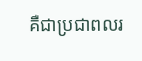គឺជាប្រជាពលរ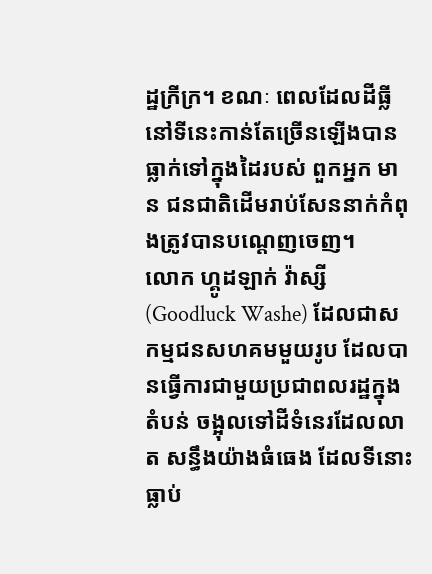ដ្ឋក្រីក្រ។ ខណៈ ពេលដែលដីធ្លីនៅទីនេះកាន់តែច្រើនឡើងបានធ្លាក់ទៅក្នុងដៃរបស់ ពួកអ្នក មាន ជនជាតិដើមរាប់សែននាក់កំពុងត្រូវបានបណ្តេញចេញ។
លោក ហ្គូដឡាក់ វ៉ាស្សី (Goodluck Washe) ដែលជាសកម្មជនសហគមមួយរូប ដែលបានធ្វើការជាមួយប្រជាពលរដ្ឋក្នុងតំបន់ ចង្អុលទៅដីទំនេរដែលលាត សន្ធឹងយ៉ាងធំធេង ដែលទីនោះធ្លាប់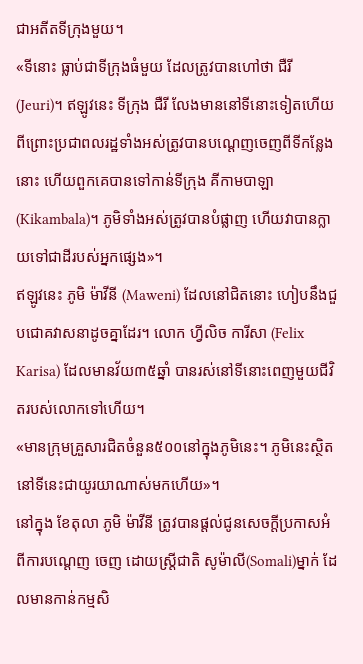ជាអតីតទីក្រុងមួយ។
«ទីនោះ ធ្លាប់ជាទីក្រុងធំមួយ ដែលត្រូវបានហៅថា ជឺរី (Jeuri)។ ឥឡូវនេះ ទីក្រុង ជឺរី លែងមាននៅទីនោះទៀតហើយ ពីព្រោះប្រជាពលរដ្ឋទាំងអស់ត្រូវបានបណ្តេញចេញពីទីកន្លែងនោះ ហើយពួកគេបានទៅកាន់ទីក្រុង គីកាមបាឡា (Kikambala)។ ភូមិទាំងអស់ត្រូវបានបំផ្លាញ ហើយវាបានក្លាយទៅជាដីរបស់អ្នកផ្សេង»។
ឥឡូវនេះ ភូមិ ម៉ាវីនី (Maweni) ដែលនៅជិតនោះ ហៀបនឹងជួបជោគវាសនាដូចគ្នាដែរ។ លោក ហ្វីលិច ការីសា (Felix Karisa) ដែលមានវ័យ៣៥ឆ្នាំ បានរស់នៅទីនោះពេញមួយជីវិតរបស់លោកទៅហើយ។
«មានក្រុមគ្រួសារជិតចំនួន៥០០នៅក្នុងភូមិនេះ។ ភូមិនេះស្ថិតនៅទីនេះជាយូរយាណាស់មកហើយ»។
នៅក្នុង ខែតុលា ភូមិ ម៉ាវីនី ត្រូវបានផ្តល់ជូនសេចក្តីប្រកាសអំពីការបណ្តេញ ចេញ ដោយស្រ្តីជាតិ សូម៉ាលី(Somali)ម្នាក់ ដែលមានកាន់កម្មសិ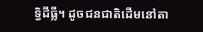ទ្ធិដីធ្លី។ ដូចជនជាតិដើមនៅតា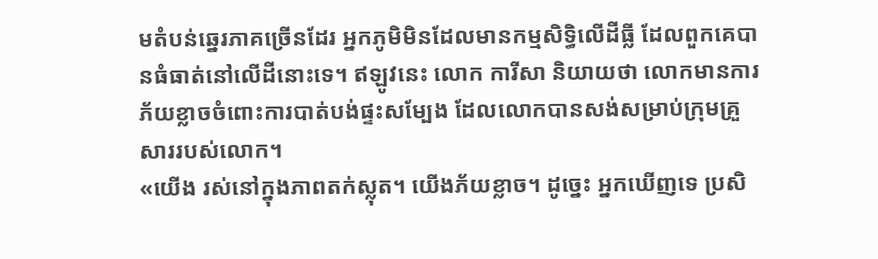មតំបន់ឆ្នេរភាគច្រើនដែរ អ្នកភូមិមិនដែលមានកម្មសិទ្ធិលើដីធ្លី ដែលពួកគេបានធំធាត់នៅលើដីនោះទេ។ ឥឡូវនេះ លោក ការីសា និយាយថា លោកមានការភ័យខ្លាចចំពោះការបាត់បង់ផ្ទះសម្បែង ដែលលោកបានសង់សម្រាប់ក្រុមគ្រួសាររបស់លោក។
«យើង រស់នៅក្នុងភាពតក់ស្លុត។ យើងភ័យខ្លាច។ ដូច្នេះ អ្នកឃើញទេ ប្រសិ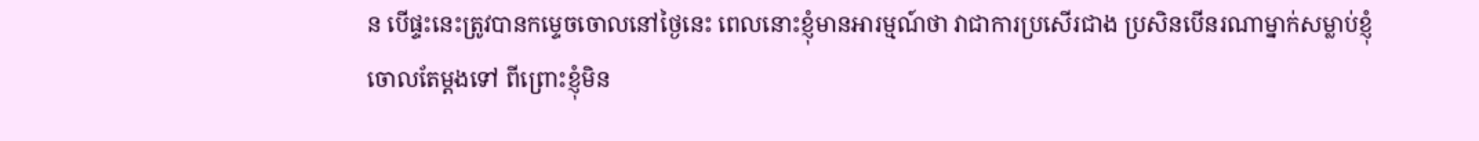ន បើផ្ទះនេះត្រូវបានកម្ទេចចោលនៅថ្ងៃនេះ ពេលនោះខ្ញុំមានអារម្មណ៍ថា វាជាការប្រសើរជាង ប្រសិនបើនរណាម្នាក់សម្លាប់ខ្ញុំចោលតែម្តងទៅ ពីព្រោះខ្ញុំមិន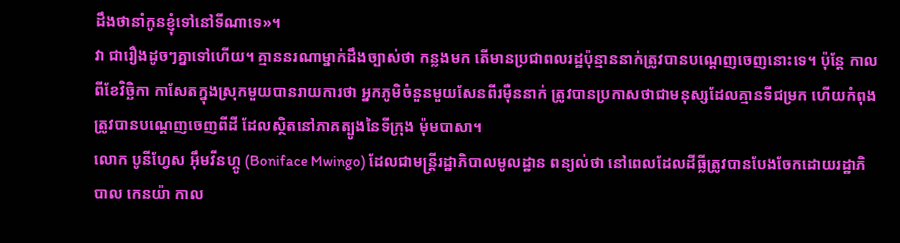ដឹងថានាំកូនខ្ញុំទៅនៅទីណាទេ»។
វា ជារឿងដូចៗគ្នាទៅហើយ។ គ្មាននរណាម្នាក់ដឹងច្បាស់ថា កន្លងមក តើមានប្រជាពលរដ្ឋប៉ុន្មាននាក់ត្រូវបានបណ្តេញចេញនោះទេ។ ប៉ុន្តែ កាលពីខែវិច្ឆិកា កាសែតក្នុងស្រុកមួយបានរាយការថា អ្នកភូមិចំនួនមួយសែនពីរម៉ឺននាក់ ត្រូវបានប្រកាសថាជាមនុស្សដែលគ្មានទីជម្រក ហើយកំពុងត្រូវបានបណ្តេញចេញពីដី ដែលស្ថិតនៅភាគត្បូងនៃទីក្រុង ម៉ុមបាសា។
លោក បូនីហ្វែស អ៊ឹមវីនហ្គូ (Boniface Mwingo) ដែលជាមន្រ្តីរដ្ឋាភិបាលមូលដ្ឋាន ពន្យល់ថា នៅពេលដែលដីធ្លីត្រូវបានបែងចែកដោយរដ្ឋាភិបាល កេនយ៉ា កាល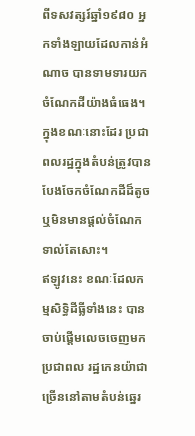ពីទសវត្សរ៍ឆ្នាំ១៩៨០ អ្នកទាំងឡាយដែលកាន់អំណាច បានទាមទារយកចំណែកដីយ៉ាងធំធេង។ ក្នុងខណៈនោះដែរ ប្រជាពលរដ្ឋក្នុងតំបន់ត្រូវបានបែងចែកចំណែកដីដ៏តូច ឬមិនមានផ្តល់ចំណែកទាល់តែសោះ។
ឥឡូវនេះ ខណៈដែលកម្មសិទ្ធិដីធ្លីទាំងនេះ បានចាប់ផ្តើមលេចចេញមក ប្រជាពល រដ្ឋកេនយ៉ាជាច្រើននៅតាមតំបន់ឆ្នេរ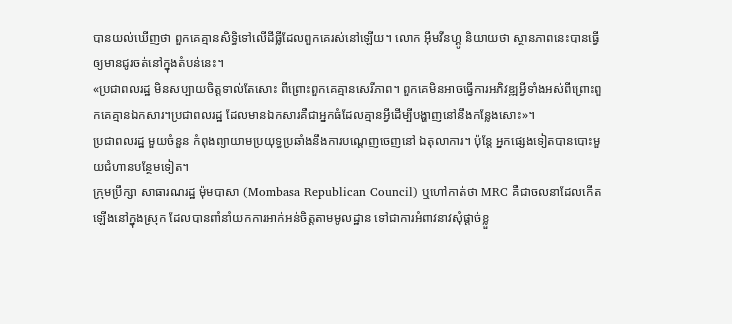បានយល់ឃើញថា ពួកគេគ្មានសិទ្ធិទៅលើដីធ្លីដែលពួកគេរស់នៅឡើយ។ លោក អ៊ឹមវីនហ្គូ និយាយថា ស្ថានភាពនេះបានធ្វើឲ្យមានជូរចត់នៅក្នុងតំបន់នេះ។
«ប្រជាពលរដ្ឋ មិនសប្បាយចិត្តទាល់តែសោះ ពីព្រោះពួកគេគ្មានសេរីភាព។ ពួកគេមិនអាចធ្វើការអភិវឌ្ឍអ្វីទាំងអស់ពីព្រោះពួកគេគ្មានឯកសារ។ប្រជាពលរដ្ឋ ដែលមានឯកសារគឺជាអ្នកធំដែលគ្មានអ្វីដើម្បីបង្ហាញនៅនឹងកន្លែងសោះ»។
ប្រជាពលរដ្ឋ មួយចំនួន កំពុងព្យាយាមប្រយុទ្ធប្រឆាំងនឹងការបណ្តេញចេញនៅ ឯតុលាការ។ ប៉ុន្តែ អ្នកផ្សេងទៀតបានបោះមួយជំហានបន្ថែមទៀត។
ក្រុមប្រឹក្សា សាធារណរដ្ឋ ម៉ុមបាសា (Mombasa Republican Council) ឬហៅកាត់ថា MRC គឺជាចលនាដែលកើតឡើងនៅក្នុងស្រុក ដែលបានពាំនាំយកការអាក់អន់ចិត្តតាមមូលដ្ឋាន ទៅជាការអំពាវនាវសុំផ្តាច់ខ្លួ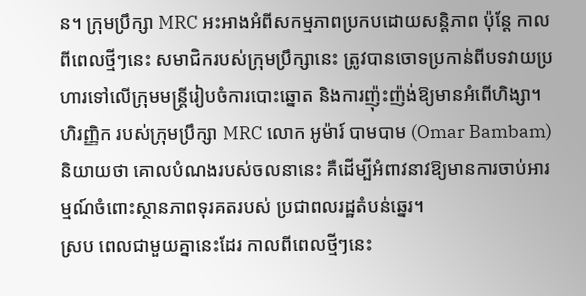ន។ ក្រុមប្រឹក្សា MRC អះអាងអំពីសកម្មភាពប្រកបដោយសន្តិភាព ប៉ុន្តែ កាលពីពេលថ្មីៗនេះ សមាជិករបស់ក្រុមប្រឹក្សានេះ ត្រូវបានចោទប្រកាន់ពីបទវាយប្រហារទៅលើក្រុមមន្រ្តីរៀបចំការបោះឆ្នោត និងការញ៉ុះញ៉ង់ឱ្យមានអំពើហិង្សា។
ហិរញ្ញិក របស់ក្រុមប្រឹក្សា MRC លោក អូម៉ារ៍ បាមបាម (Omar Bambam) និយាយថា គោលបំណងរបស់ចលនានេះ គឺដើម្បីអំពាវនាវឱ្យមានការចាប់អារម្មណ៍ចំពោះស្ថានភាពទុរគតរបស់ ប្រជាពលរដ្ឋតំបន់ឆ្នេរ។
ស្រប ពេលជាមួយគ្នានេះដែរ កាលពីពេលថ្មីៗនេះ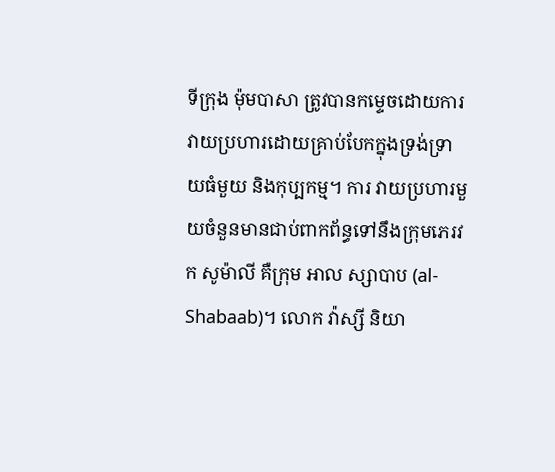ទីក្រុង ម៉ុមបាសា ត្រូវបានកម្ទេចដោយការវាយប្រហារដោយគ្រាប់បែកក្នុងទ្រង់ទ្រាយធំមួយ និងកុប្បកម្ម។ ការ វាយប្រហារមួយចំនួនមានជាប់ពាកព័ន្ធទៅនឹងក្រុមភេរវក សូម៉ាលី គឺក្រុម អាល ស្សាបាប (al-Shabaab)។ លោក វ៉ាស្សី និយា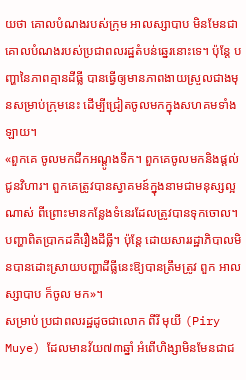យថា គោលបំណងរបស់ក្រុម អាលស្សាបាប មិនមែនជាគោលបំណងរបស់ប្រជាពលរដ្ឋតំបន់ឆ្នេរនោះទេ។ ប៉ុន្តែ បញ្ហានៃភាពគ្មានដីធ្លី បានធ្វើឲ្យមានភាពងាយស្រួលជាងមុនសម្រាប់ក្រុមនេះ ដើម្បីជ្រៀតចូលមកក្នុងសហគមទាំងឡាយ។
«ពួកគេ ចូលមកជីកអណ្តូងទឹក។ ពួកគេចូលមកនិងផ្តល់ជូនវិហារ។ ពួកគេត្រូវបានស្វាគមន៍ក្នុងនាមជាមនុស្សល្អណាស់ ពីព្រោះមានកន្លែងទំនេរដែលត្រូវបានទុកចោល។ បញ្ហាពិតប្រាកដគឺរឿងដីធ្លី។ ប៉ុន្តែ ដោយសាររដ្ឋាភិបាលមិនបានដោះស្រាយបញ្ហាដីធ្លីនេះឱ្យបានត្រឹមត្រូវ ពួក អាលស្សាបាប ក៏ចូល មក»។
សម្រាប់ ប្រជាពលរដ្ឋដូចជាលោក ពីរី មុយី (Piry Muye) ដែលមានវ័យ៧៣ឆ្នាំ អំពើហិង្សាមិនមែនជាជ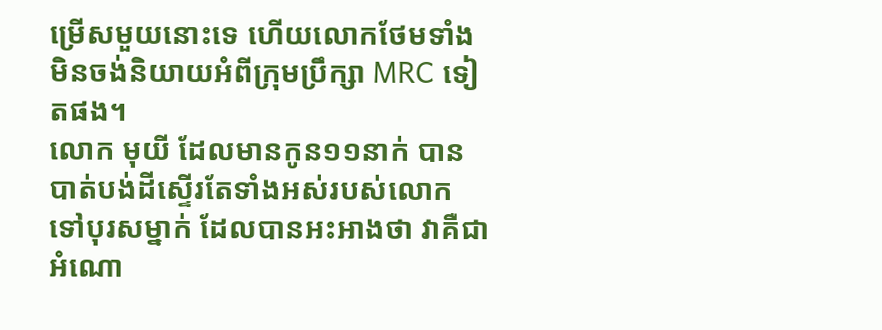ម្រើសមួយនោះទេ ហើយលោកថែមទាំងមិនចង់និយាយអំពីក្រុមប្រឹក្សា MRC ទៀតផង។
លោក មុយី ដែលមានកូន១១នាក់ បានបាត់បង់ដីស្ទើរតែទាំងអស់របស់លោក ទៅបុរសម្នាក់ ដែលបានអះអាងថា វាគឺជាអំណោ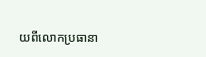យពីលោកប្រធានា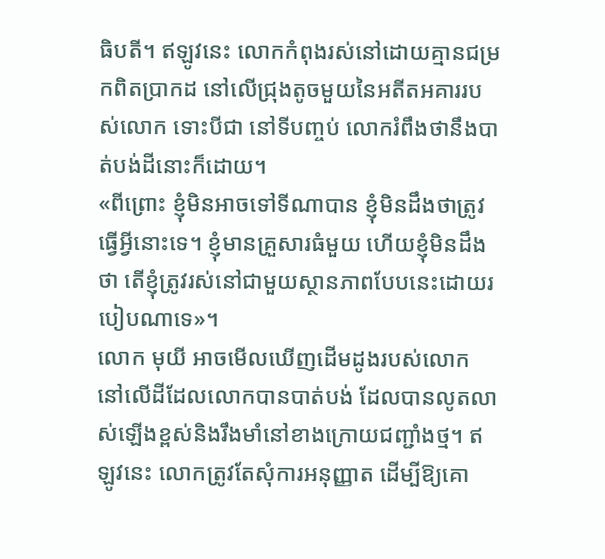ធិបតី។ ឥឡូវនេះ លោកកំពុងរស់នៅដោយគ្មានជម្រកពិតប្រាកដ នៅលើជ្រុងតូចមួយនៃអតីតអគាររបស់លោក ទោះបីជា នៅទីបញ្ចប់ លោករំពឹងថានឹងបាត់បង់ដីនោះក៏ដោយ។
«ពីព្រោះ ខ្ញុំមិនអាចទៅទីណាបាន ខ្ញុំមិនដឹងថាត្រូវធ្វើអ្វីនោះទេ។ ខ្ញុំមានគ្រួសារធំមួយ ហើយខ្ញុំមិនដឹងថា តើខ្ញុំត្រូវរស់នៅជាមួយស្ថានភាពបែបនេះដោយរបៀបណាទេ»។
លោក មុយី អាចមើលឃើញដើមដូងរបស់លោក នៅលើដីដែលលោកបានបាត់បង់ ដែលបានលូតលាស់ឡើងខ្ពស់និងរឹងមាំនៅខាងក្រោយជញ្ជាំងថ្ម។ ឥឡូវនេះ លោកត្រូវតែសុំការអនុញ្ញាត ដើម្បីឱ្យគោ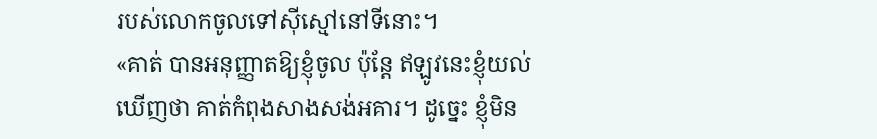របស់លោកចូលទៅស៊ីស្មៅនៅទីនោះ។
«គាត់ បានអនុញ្ញាតឱ្យខ្ញុំចូល ប៉ុន្តែ ឥឡូវនេះខ្ញុំយល់ឃើញថា គាត់កំពុងសាងសង់អគារ។ ដូច្នេះ ខ្ញុំមិន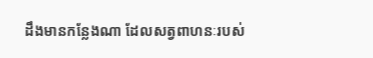ដឹងមានកន្លែងណា ដែលសត្វពាហនៈរបស់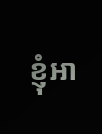ខ្ញុំអា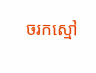ចរកស្មៅ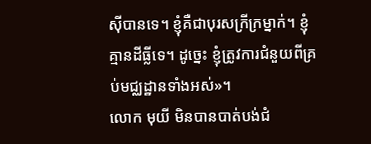ស៊ីបានទេ។ ខ្ញុំគឺជាបុរសក្រីក្រម្នាក់។ ខ្ញុំគ្មានដីធ្លីទេ។ ដូច្នេះ ខ្ញុំត្រូវការជំនួយពីគ្រប់មជ្ឈដ្ឋានទាំងអស់»។
លោក មុយី មិនបានបាត់បង់ជំ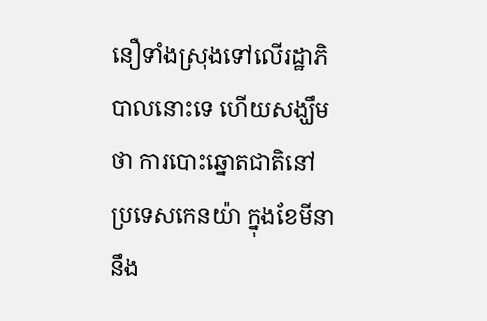នឿទាំងស្រុងទៅលើរដ្ឋាភិបាលនោះទេ ហើយសង្ឃឹមថា ការបោះឆ្នោតជាតិនៅប្រទេសកេនយ៉ា ក្នុងខែមីនា នឹង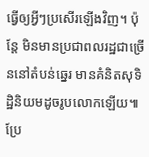ធ្វើឲ្យអ្វីៗប្រសើរឡើងវិញ។ ប៉ុន្តែ មិនមានប្រជាពលរដ្ឋជាច្រើននៅតំបន់ឆ្នេរ មានគំនិតសុទិដ្ឋិនិយមដូចរូបលោកឡើយ៕ប្រែ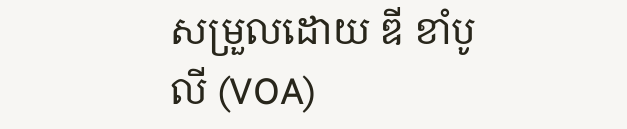សម្រួលដោយ ឌី ខាំបូលី (VOA)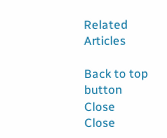Related Articles

Back to top button
Close
Close